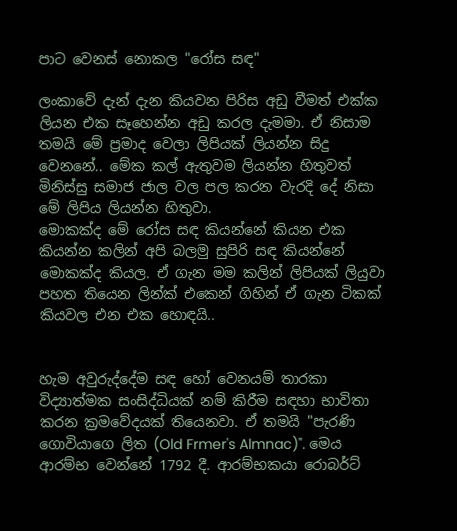පාට වෙනස් නොකල "රෝස සඳ"

ලංකාවේ දැන් දැන කියවන පිරිස අඩු වීමත් එක්ක ලියන එක සෑහෙන්න අඩු කරල දැමමා. ඒ නිසාම තමයි මේ ප්‍රමාද වෙලා ලිපියක් ලියන්න සිදු වෙනනේ.. මේක කල් ඇතුවම ලියන්න හිතුවත් මිනිස්සු සමාජ ජාල වල පල කරන වැරදි දේ නිසා මේ ලිපිය ලියන්න හිතුවා.
මොකක්ද මේ රෝස සඳ කියන්නේ කියන එක කියන්න කලින් අපි බලමු සුපිරි සඳ කියන්නේ මොකක්ද කියල. ඒ ගැන මම කලින් ලිපියක් ලියුවා පහත තියෙන ලින්ක් එකෙන් ගිහින් ඒ ගැන ටිකක් කියවල එන එක හොඳයි..


හැම අවුරුද්දේම සඳ හෝ වෙනයම් තාරකා විද්‍යාත්මක සංසිද්ධියක් නම් කිරීම සඳහා භාවිතා කරන ක්‍රමවේදයක් තියෙනවා. ඒ තමයි "පැරණි ගොවියාගෙ ලිත (Old Frmer's Almnac)". මෙය ආරම්භ වෙන්නේ 1792 දී. ආරම්භකයා රොබර්ට්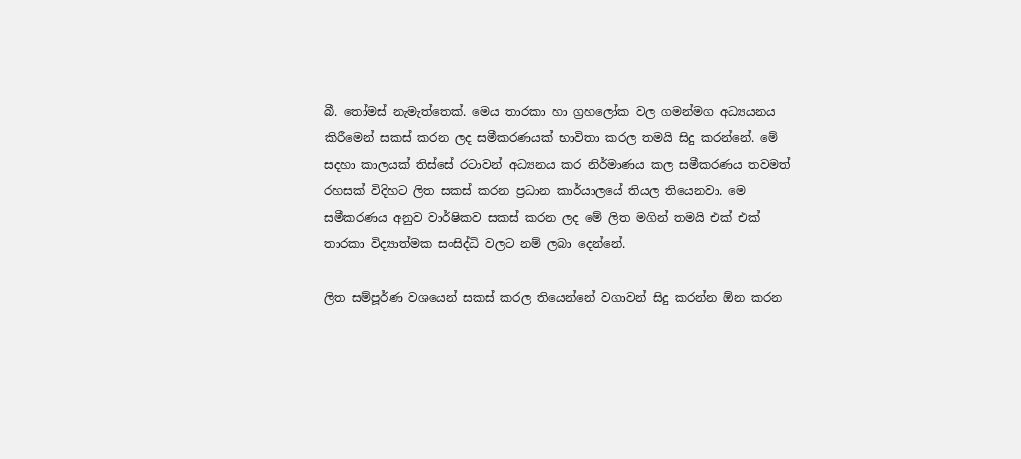බී. තෝමස් නැමැත්තෙක්. මෙය තාරකා හා ග්‍රහලෝක වල ගමන්මග අධ්‍යයනය කිරීමෙන් සකස් කරන ලද සමීකරණයක් භාවිතා කරල තමයි සිදු කරන්නේ. මේ සදහා කාලයක් තිස්සේ රටාවන් අධ්‍යනය කර නිර්මාණය කල සමීකරණය තවමත් රහසක් විදිහට ලිත සකස් කරන ප්‍රධාන කාර්යාලයේ තියල තියෙනවා. මෙ සමීකරණය අනුව වාර්ෂිකව සකස් කරන ලද මේ ලිත මගින් තමයි එක් එක් තාරකා විද්‍යාත්මක සංසිද්ධි වලට නම් ලබා දෙන්නේ.

ලිත සම්පූර්ණ වශයෙන් සකස් කරල තියෙන්නේ වගාවන් සිදු කරන්න ඕන කරන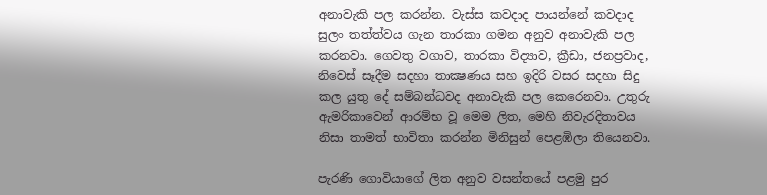අනාවැකි පල කරන්න. වැස්ස කවදාද පායන්නේ කවදාද සුලං තත්ත්වය ගැන තාරකා ගමන අනුව අනාවැකි පල කරනවා. ගෙවතු වගාව, තාරකා විද්‍යාව, ක්‍රීඩා, ජනප්‍රවාද, නිවෙස් සෑදීම සදහා තාක්‍ෂණය සහ ඉදිරි වසර සදහා සිදු කල යුතු දේ සම්බන්ධවද අනාවැකි පල කෙරෙනවා. උතුරු ඇමරිකාවෙන් ආරම්භ වූ මෙම ලිත, මෙහි නිවැරදිතාවය නිසා තාමත් භාවිතා කරන්න මිනිසුන් පෙළඹිලා තියෙනවා.

පැරණි ගොවියාගේ ලිත අනුව වසන්තයේ පළමු පුර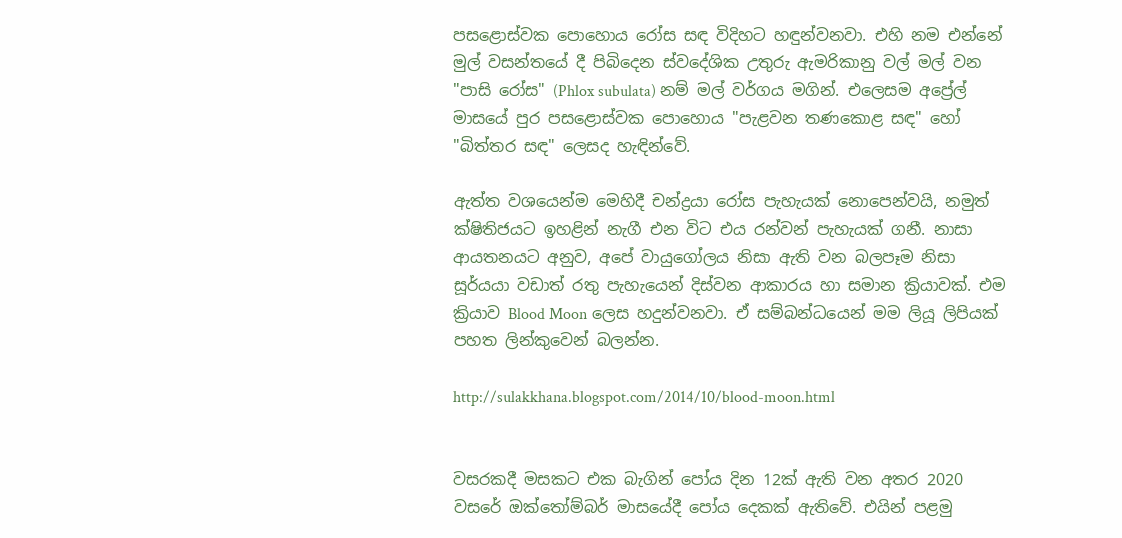පසළොස්වක පොහොය රෝස සඳ විදිහට හඳුන්වනවා. එහි නම එන්නේ මුල් වසන්තයේ දී පිබිදෙන ස්වදේශික උතුරු ඇමරිකානු වල් මල් වන "පාසි රෝස" (Phlox subulata) නම් මල් වර්ගය මගින්. එලෙසම අප්‍රේල් මාසයේ පුර පසළොස්වක පොහොය "පැළවන තණකොළ සඳ" හෝ "බිත්තර සඳ" ලෙසද හැඳින්වේ.

ඇත්ත වශයෙන්ම මෙහිදී චන්ද්‍රයා රෝස පැහැයක් නොපෙන්වයි, නමුත් ක්ෂිතිජයට ඉහළින් නැගී එන විට එය රන්වන් පැහැයක් ගනී. නාසා ආයතනයට අනුව, අපේ වායුගෝලය නිසා ඇති වන බලපෑම නිසා සූර්යයා වඩාත් රතු පැහැයෙන් දිස්වන ආකාරය හා සමාන ක්‍රියාවක්. එම ක්‍රියාව Blood Moon ලෙස හදුන්වනවා. ඒ සම්බන්ධයෙන් මම ලියූ ලිපියක් පහත ලින්කුවෙන් බලන්න.

http://sulakkhana.blogspot.com/2014/10/blood-moon.html


වසරකදී මසකට එක බැගින් පෝය දින 12ක් ඇති වන අතර 2020 වසරේ ඔක්තෝම්බර් මාසයේදී පෝය දෙකක් ඇතිවේ. එයින් පළමු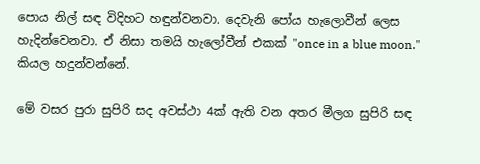පොය නිල් සඳ විදිහට හඳුන්වනවා. දෙවැනි පෝය හැලොවීන් ලෙස හැදින්වෙනවා. ඒ නිසා තමයි හැලෝවීන් එකක් "once in a blue moon." කියල හදුන්වන්නේ.

මේ වසර පුරා සුපිරි සද අවස්ථා 4ක් ඇති වන අතර මීලග සුපිරි සඳ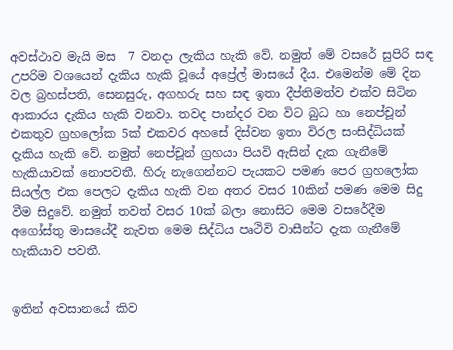අවස්ථාව මැයි මස  7 වනදා ලැකිය හැකි වේ. නමුත් මේ වසරේ සුපිරි සඳ උපරිම වශයෙන් දැකිය හැකි වූයේ අප්‍රේල් මාසයේ දීය. එමෙන්ම මේ දින වල බ්‍රහස්පති, සෙනසුරු, අගහරු සහ සඳ ඉතා දීප්තිමත්ව එක්ව සිටින ආකාරය දැකිය හැකි වනවා. තවද පාන්දර වන විට බුධ හා නෙප්චූන් එකතුව ග්‍රහලෝක 5ක් එකවර අහසේ දිස්වන ඉතා විරල සංසිද්ධියක් දැකිය හැකි වේ. නමුත් නෙප්චූන් ග්‍රහයා පියවි ඇසින් දැක ගැනීමේ හැකියාවක් නොපවතී. හිරු නැගෙන්නට පැයකට පමණ පෙර ග්‍රහලෝක සියල්ල එක පෙලට දැකිය හැකි වන අතර වසර 10කින් පමණ මෙම සිදු වීම සිදුවේ. නමුත් තවත් වසර 10ක් බලා නොසිට මෙම වසරේදීම අගෝස්තු මාසයේදී නැවත මෙම සිද්ධිය පෘථිවි වාසීන්ට දැක ගැනීමේ හැකියාව පවතී.


ඉතින් අවසානයේ කිව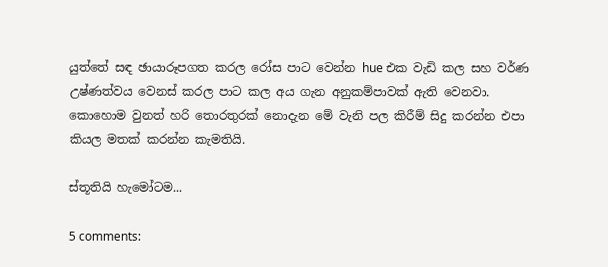යුත්තේ සඳ ඡායාරූපගත කරල රෝස පාට වෙන්න hue එක වැඩි කල සහ වර්ණ උෂ්ණත්වය වෙනස් කරල පාට කල අය ගැන අනුකම්පාවක් ඇති වෙනවා. කොහොම වුනත් හරි තොරතුරක් නොදැන මේ වැනි පල කිරීම් සිදු කරන්න එපා කියල මතක් කරන්න කැමතියි.

ස්තූතියි හැමෝටම...

5 comments: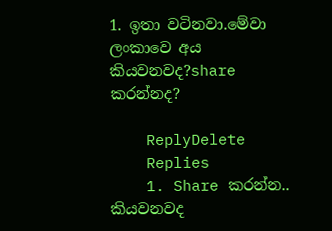1. ඉතා වටිනවා.මේවා ලංකාවෙ අය කියවනවද?share කරන්නද?

    ReplyDelete
    Replies
    1. Share කරන්න.. කියවනවද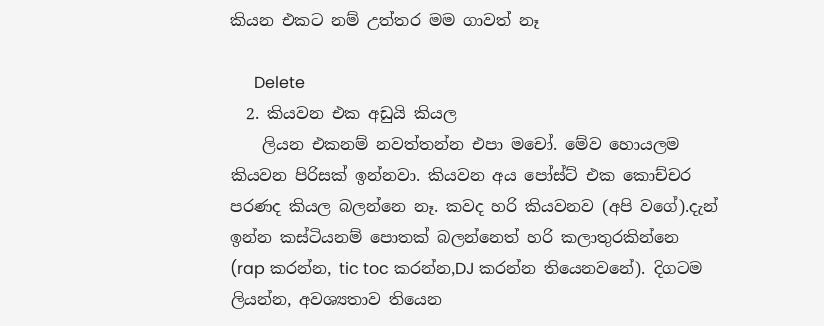කියන එකට නම් උත්තර මම ගාවත් නෑ

      Delete
  2. කියවන එක අඩුයි කියල
    ලියන එකනම් නවත්තන්න එපා මචෝ. මේව හොයලම කියවන පිරිසක් ඉන්නවා. කියවන අය පෝස්ට් එක කොච්චර පරණද කියල බලන්නෙ නෑ. කවද හරි කියවනව (අපි වගේ).දැන් ඉන්න කස්ටියනම් පොතක් බලන්නෙත් හරි කලාතුරකින්නෙ (rap කරන්න, tic toc කරන්න,DJ කරන්න තියෙනවනේ). දිගටම ලියන්න, අවශ්‍යතාව තියෙන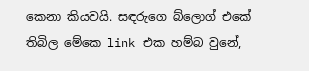කෙනා කියවයි. සඳරුගෙ බ්ලොග් එකේ තිබිල මේකෙ link එක හම්බ වුනේ,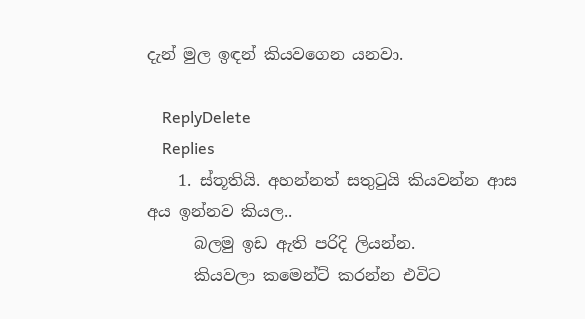දැන් මුල ඉඳන් කියවගෙන යනවා.

    ReplyDelete
    Replies
    1. ස්තූතියි. අහන්නත් සතුටුයි කියවන්න ආස අය ඉන්නව කියල..
      බලමු ඉඩ ඇති පරිදි ලියන්න.
      කියවලා කමෙන්ට් කරන්න එවිට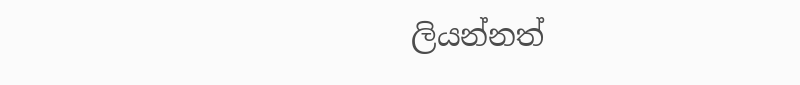ලියන්නත්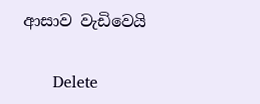ආසාව වැඩිවෙයි

      Delete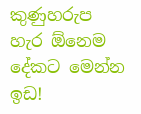කුණුහරුප හැර ඕනෙම දේකට මෙන්න ඉඩ!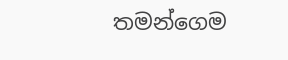තමන්ගෙම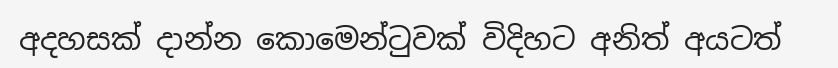අදහසක් දාන්න කොමෙන්ටුවක් විදිහට අනිත් අයටත්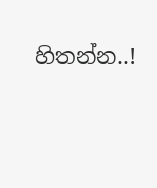හිතන්න..!